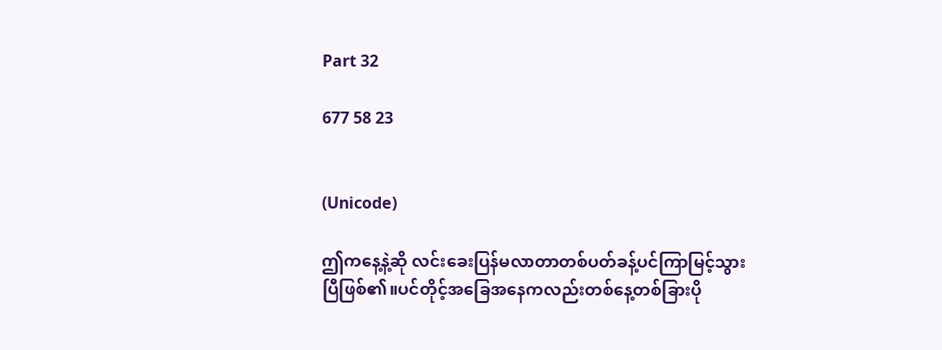Part 32

677 58 23


(Unicode)

ဤကနေ့နဲ့ဆို လင်းခေးပြန်မလာတာတစ်ပတ်ခန့်ပင်ကြာမြင့်သွားပြီဖြစ်၏။ပင်တိုင့်အခြေအနေကလည်းတစ်နေ့တစ်ခြားပို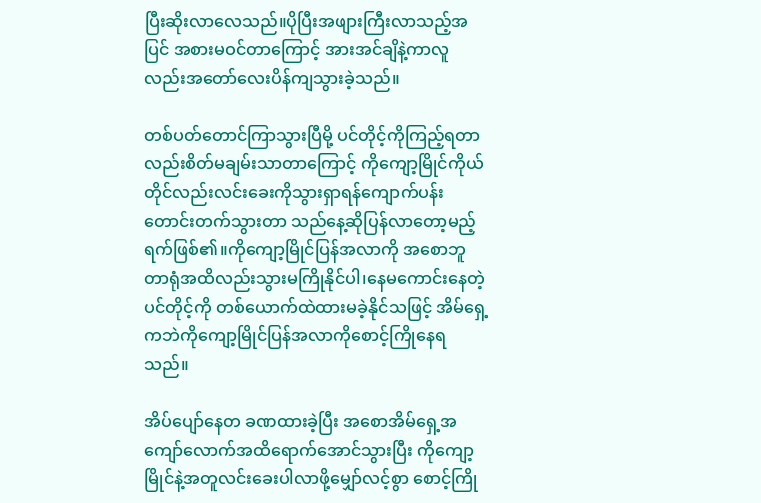ပြီးဆိုးလာလေသည်။ပိုပြီးအဖျားကြီးလာသည့်အပြင် အစားမဝင်တာကြောင့် အားအင်ချိနဲ့ကာလူလည်းအတော်လေးပိန်ကျသွားခဲ့သည်။

တစ်ပတ်တောင်ကြာသွားပြီမို့ ပင်တိုင့်ကိုကြည့်ရတာလည်းစိတ်မချမ်းသာတာကြောင့် ကိုကျော့မြိုင်ကိုယ်တိုင်လည်းလင်းခေးကိုသွားရှာရန်ကျောက်ပန်းတောင်းတက်သွားတာ သည်နေ့ဆိုပြန်လာတော့မည့်ရက်ဖြစ်၏။ကိုကျော့မြိုင်ပြန်အလာကို အစောဘူတာရုံအထိလည်းသွားမကြိုနိုင်ပါ၊နေမကောင်းနေတဲ့ပင်တိုင့်ကို တစ်ယောက်ထဲထားမခဲ့နိုင်သဖြင့် အိမ်ရှေ့ကဘဲကိုကျော့မြိုင်ပြန်အလာကိုစောင့်ကြိုနေရသည်။

အိပ်ပျော်နေတ ခဏထားခဲ့ပြီး အစောအိမ်ရှေ့အကျော်လောက်အထိရောက်အောင်သွားပြီး ကိုကျော့မြိုင်နဲ့အတူလင်းခေးပါလာဖို့မျှော်လင့်စွာ စောင့်ကြို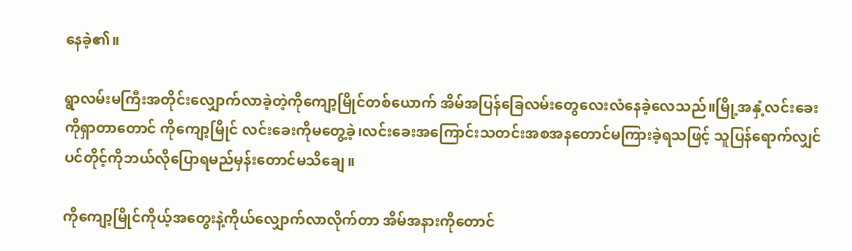နေခဲ့၏။

ရွာလမ်းမကြီးအတိုင်းလျှောက်လာခဲ့တဲ့ကိုကျော့မြိုင်တစ်ယောက် အိမ်အပြန်ခြေလမ်းတွေလေးလံနေခဲ့လေသည်။မြို့အနှံ့လင်းခေးကိုရှာတာတောင် ကိုကျော့မြိုင် လင်းခေးကိုမတွေ့ခဲ့၊လင်းခေးအကြောင်းသတင်းအစအနတောင်မကြားခဲ့ရသဖြင့် သူပြန်ရောက်လျှင်ပင်တိုင့်ကိုဘယ်လိုပြောရမည်မှန်းတောင်မသိချေ။

ကိုကျော့မြိုင်ကိုယ့်အတွေးနဲ့ကိုယ်လျှောက်လာလိုက်တာ အိမ်အနားကိုတောင်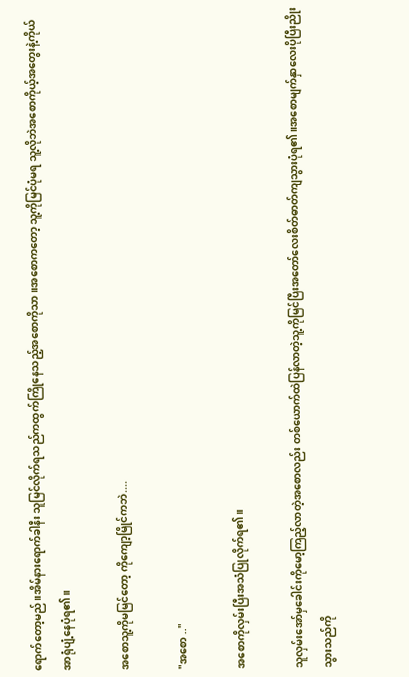ရောက်တော့မည်။အိမ်နားရောက်ခါနီး သူမြင်လိုက်ရသည်ကထွက်ကြိုနေသည့်အစောကိုသာ။အစောကတော့ သူ့ကိုမြင်ပုံမရ သူ့လိုဘဲအစောကိုယ့်အတွေးနဲ့ကိုယ်အာရုံပျံ့နေပုံရ၏။

အစောသူ့ကိုမမြင်တော့ ကိုကျော့မြိုင်ကဘဲ....

"အစော .."

အစောကိုလှမ်းပြီးအသံပြုလိုက်ရ၏။

သူလှမ်းအော်မှခေါင်းကိုမော့ကြည့်လာတဲ့အစောလည်း တစ်ယောက်ထဲပြန်လာတဲ့သူ့ကိုမြင်ပြီးအတော်လေးစိတ်ဓာတ်ကျသွားပုံရ၏။အစောမျက်နှာလေးပိုပြီးညိုးသွားသည်ကို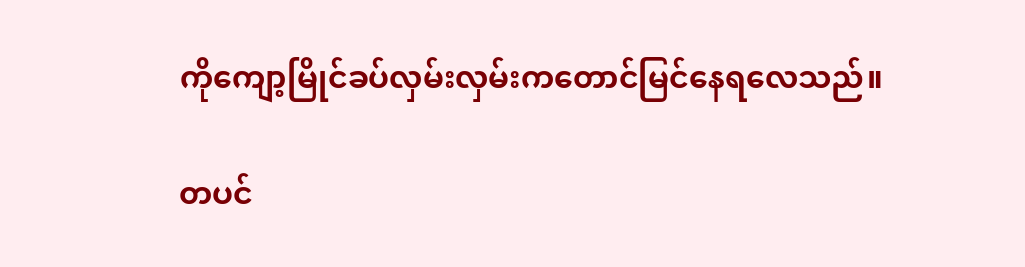ကိုကျော့မြိုင်ခပ်လှမ်းလှမ်းကတောင်မြင်နေရလေသည်။

တပင်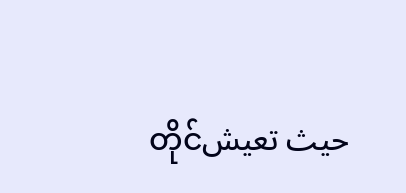တိုင်حيث تعيش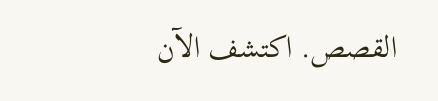القصص. اكتشف الآن